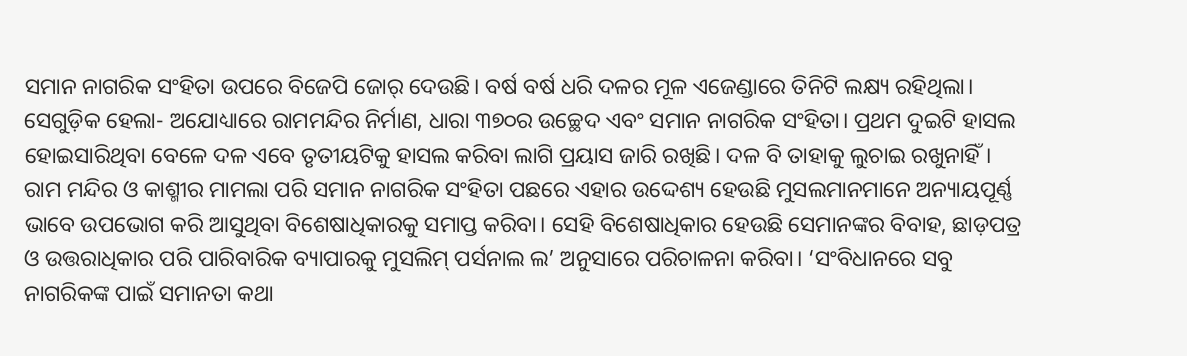ସମାନ ନାଗରିକ ସଂହିତା ଉପରେ ବିଜେପି ଜୋର୍ ଦେଉଛି। ବର୍ଷ ବର୍ଷ ଧରି ଦଳର ମୂଳ ଏଜେଣ୍ଡାରେ ତିନିଟି ଲକ୍ଷ୍ୟ ରହିଥିଲା। ସେଗୁଡ଼ିକ ହେଲା- ଅଯୋଧ୍ୟାରେ ରାମମନ୍ଦିର ନିର୍ମାଣ, ଧାରା ୩୭୦ର ଉଚ୍ଛେଦ ଏବଂ ସମାନ ନାଗରିକ ସଂହିତା। ପ୍ରଥମ ଦୁଇଟି ହାସଲ ହୋଇସାରିଥିବା ବେଳେ ଦଳ ଏବେ ତୃତୀୟଟିକୁ ହାସଲ କରିବା ଲାଗି ପ୍ରୟାସ ଜାରି ରଖିଛି। ଦଳ ବି ତାହାକୁ ଲୁଚାଇ ରଖୁନାହିଁ। ରାମ ମନ୍ଦିର ଓ କାଶ୍ମୀର ମାମଲା ପରି ସମାନ ନାଗରିକ ସଂହିତା ପଛରେ ଏହାର ଉଦ୍ଦେଶ୍ୟ ହେଉଛି ମୁସଲମାନମାନେ ଅନ୍ୟାୟପୂର୍ଣ୍ଣ ଭାବେ ଉପଭୋଗ କରି ଆସୁଥିବା ବିଶେଷାଧିକାରକୁ ସମାପ୍ତ କରିବା। ସେହି ବିଶେଷାଧିକାର ହେଉଛି ସେମାନଙ୍କର ବିବାହ, ଛାଡ଼ପତ୍ର ଓ ଉତ୍ତରାଧିକାର ପରି ପାରିବାରିକ ବ୍ୟାପାରକୁ ମୁସଲିମ୍ ପର୍ସନାଲ ଲ’ ଅନୁସାରେ ପରିଚାଳନା କରିବା। ‘ସଂବିଧାନରେ ସବୁ ନାଗରିକଙ୍କ ପାଇଁ ସମାନତା କଥା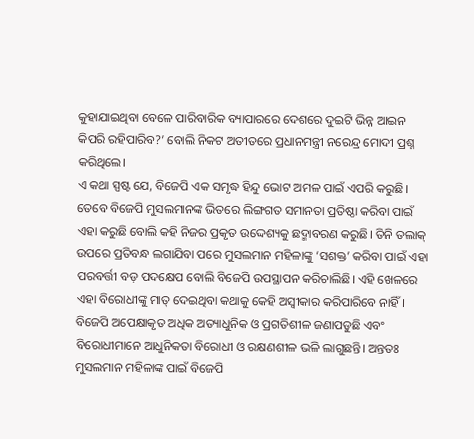କୁହାଯାଇଥିବା ବେଳେ ପାରିବାରିକ ବ୍ୟାପାରରେ ଦେଶରେ ଦୁଇଟି ଭିନ୍ନ ଆଇନ କିପରି ରହିପାରିବ?’ ବୋଲି ନିକଟ ଅତୀତରେ ପ୍ରଧାନମନ୍ତ୍ରୀ ନରେନ୍ଦ୍ର ମୋଦୀ ପ୍ରଶ୍ନ କରିଥିଲେ।
ଏ କଥା ସ୍ପଷ୍ଟ ଯେ, ବିଜେପି ଏକ ସମୃଦ୍ଧ ହିନ୍ଦୁ ଭୋଟ ଅମଳ ପାଇଁ ଏପରି କରୁଛି। ତେବେ ବିଜେପି ମୁସଲମାନଙ୍କ ଭିତରେ ଲିଙ୍ଗଗତ ସମାନତା ପ୍ରତିଷ୍ଠା କରିବା ପାଇଁ ଏହା କରୁଛି ବୋଲି କହି ନିଜର ପ୍ରକୃତ ଉଦ୍ଦେଶ୍ୟକୁ ଛଦ୍ମାବରଣ କରୁଛି। ତିନି ତଲାକ୍ ଉପରେ ପ୍ରତିବନ୍ଧ ଲଗାଯିବା ପରେ ମୁସଲମାନ ମହିଳାଙ୍କୁ ‘ସଶକ୍ତ’ କରିବା ପାଇଁ ଏହା ପରବର୍ତ୍ତୀ ବଡ଼ ପଦକ୍ଷେପ ବୋଲି ବିଜେପି ଉପସ୍ଥାପନ କରିଚାଲିଛି। ଏହି ଖେଳରେ ଏହା ବିରୋଧୀଙ୍କୁ ମାତ୍ ଦେଇଥିବା କଥାକୁ କେହି ଅସ୍ବୀକାର କରିପାରିବେ ନାହିଁ। ବିଜେପି ଅପେକ୍ଷାକୃତ ଅଧିକ ଅତ୍ୟାଧୁନିକ ଓ ପ୍ରଗତିଶୀଳ ଜଣାପଡୁଛି ଏବଂ ବିରୋଧୀମାନେ ଆଧୁନିକତା ବିରୋଧୀ ଓ ରକ୍ଷଣଶୀଳ ଭଳି ଲାଗୁଛନ୍ତି। ଅନ୍ତତଃ ମୁସଲମାନ ମହିଳାଙ୍କ ପାଇଁ ବିଜେପି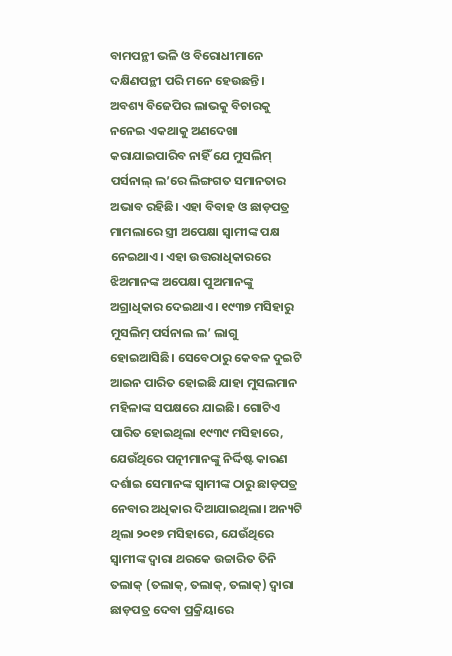ବାମପନ୍ଥୀ ଭଳି ଓ ବିରୋଧୀମାନେ ଦକ୍ଷିଣପନ୍ଥୀ ପରି ମନେ ହେଉଛନ୍ତି।
ଅବଶ୍ୟ ବିଜେପିର ଲାଭକୁ ବିଚାରକୁ ନନେଇ ଏକଥାକୁ ଅଣଦେଖା କରାଯାଇପାରିବ ନାହିଁ ଯେ ମୁସଲିମ୍ ପର୍ସନାଲ୍ ଲ’ରେ ଲିଙ୍ଗଗତ ସମାନତାର ଅଭାବ ରହିଛି। ଏହା ବିବାହ ଓ ଛାଡ଼ପତ୍ର ମାମଲାରେ ସ୍ତ୍ରୀ ଅପେକ୍ଷା ସ୍ବାମୀଙ୍କ ପକ୍ଷ ନେଇଥାଏ। ଏହା ଉତ୍ତରାଧିକାରରେ ଝିଅମାନଙ୍କ ଅପେକ୍ଷା ପୁଅମାନଙ୍କୁ ଅଗ୍ରାଧିକାର ଦେଇଥାଏ। ୧୯୩୭ ମସିହାରୁ ମୁସଲିମ୍ ପର୍ସନାଲ ଲ’ ଲାଗୁ ହୋଇଆସିଛି। ସେବେଠାରୁ କେବଳ ଦୁଇଟି ଆଇନ ପାରିତ ହୋଇଛି ଯାହା ମୁସଲମାନ ମହିଳାଙ୍କ ସପକ୍ଷରେ ଯାଇଛି। ଗୋଟିଏ ପାରିତ ହୋଇଥିଲା ୧୯୩୯ ମସିହାରେ, ଯେଉଁଥିରେ ପତ୍ନୀମାନଙ୍କୁ ନିର୍ଦ୍ଦିଷ୍ଟ କାରଣ ଦର୍ଶାଇ ସେମାନଙ୍କ ସ୍ବାମୀଙ୍କ ଠାରୁ ଛାଡ଼ପତ୍ର ନେବାର ଅଧିକାର ଦିଆଯାଇଥିଲା। ଅନ୍ୟଟି ଥିଲା ୨୦୧୭ ମସିହାରେ, ଯେଉଁଥିରେ ସ୍ବାମୀଙ୍କ ଦ୍ବାରା ଥରକେ ଉଚ୍ଚାରିତ ତିନି ତଲାକ୍ (ତଲାକ୍, ତଲାକ୍, ତଲାକ୍) ଦ୍ବାରା ଛାଡ଼ପତ୍ର ଦେବା ପ୍ରକ୍ରିୟାରେ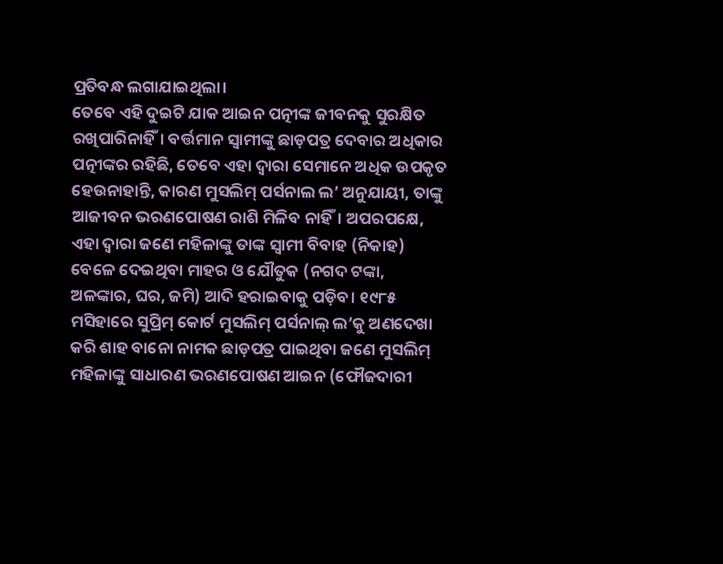ପ୍ରତିବନ୍ଧ ଲଗାଯାଇଥିଲା।
ତେବେ ଏହି ଦୁଇଟି ଯାକ ଆଇନ ପତ୍ନୀଙ୍କ ଜୀବନକୁ ସୁରକ୍ଷିତ ରଖିପାରିନାହିଁ। ବର୍ତ୍ତମାନ ସ୍ବାମୀଙ୍କୁ ଛାଡ଼ପତ୍ର ଦେବାର ଅଧିକାର ପତ୍ନୀଙ୍କର ରହିଛି, ତେବେ ଏହା ଦ୍ବାରା ସେମାନେ ଅଧିକ ଉପକୃତ ହେଉନାହାନ୍ତି, କାରଣ ମୁସଲିମ୍ ପର୍ସନାଲ ଲ’ ଅନୁଯାୟୀ, ତାଙ୍କୁ ଆଜୀବନ ଭରଣପୋଷଣ ରାଶି ମିଳିବ ନାହିଁ। ଅପରପକ୍ଷେ, ଏହା ଦ୍ବାରା ଜଣେ ମହିଳାଙ୍କୁ ତାଙ୍କ ସ୍ବାମୀ ବିବାହ (ନିକାହ) ବେଳେ ଦେଇଥିବା ମାହର ଓ ଯୌତୁକ (ନଗଦ ଟଙ୍କା, ଅଳଙ୍କାର, ଘର, ଜମି) ଆଦି ହରାଇବାକୁ ପଡ଼ିବ। ୧୯୮୫ ମସିହାରେ ସୁପ୍ରିମ୍ କୋର୍ଟ ମୁସଲିମ୍ ପର୍ସନାଲ୍ ଲ’କୁ ଅଣଦେଖା କରି ଶାହ ବାନୋ ନାମକ ଛାଡ଼ପତ୍ର ପାଇଥିବା ଜଣେ ମୁସଲିମ୍ ମହିଳାଙ୍କୁ ସାଧାରଣ ଭରଣପୋଷଣ ଆଇନ (ଫୌଜଦାରୀ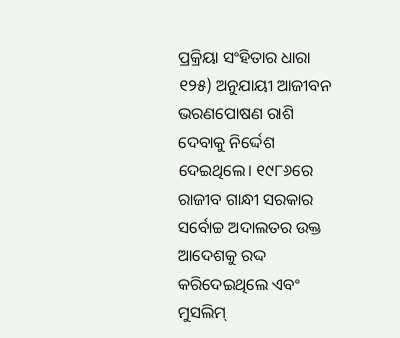ପ୍ରକ୍ରିୟା ସଂହିତାର ଧାରା ୧୨୫) ଅନୁଯାୟୀ ଆଜୀବନ ଭରଣପୋଷଣ ରାଶି ଦେବାକୁ ନିର୍ଦ୍ଦେଶ ଦେଇଥିଲେ। ୧୯୮୬ରେ ରାଜୀବ ଗାନ୍ଧୀ ସରକାର ସର୍ବୋଚ୍ଚ ଅଦାଲତର ଉକ୍ତ ଆଦେଶକୁ ରଦ୍ଦ କରିଦେଇଥିଲେ ଏବଂ ମୁସଲିମ୍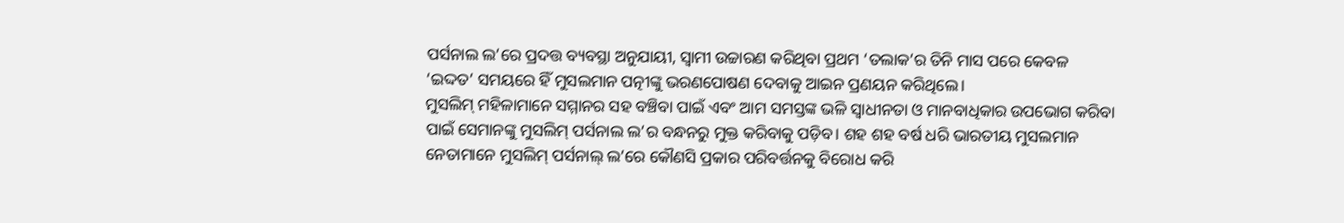ପର୍ସନାଲ ଲ’ରେ ପ୍ରଦତ୍ତ ବ୍ୟବସ୍ଥା ଅନୁଯାୟୀ, ସ୍ବାମୀ ଉଚ୍ଚାରଣ କରିଥିବା ପ୍ରଥମ ‘ତଲାକ’ର ତିନି ମାସ ପରେ କେବଳ ‘ଇଦ୍ଦତ’ ସମୟରେ ହିଁ ମୁସଲମାନ ପତ୍ନୀଙ୍କୁ ଭରଣପୋଷଣ ଦେବାକୁ ଆଇନ ପ୍ରଣୟନ କରିଥିଲେ।
ମୁସଲିମ୍ ମହିଳାମାନେ ସମ୍ମାନର ସହ ବଞ୍ଚିବା ପାଇଁ ଏବଂ ଆମ ସମସ୍ତଙ୍କ ଭଳି ସ୍ବାଧୀନତା ଓ ମାନବାଧିକାର ଉପଭୋଗ କରିବା ପାଇଁ ସେମାନଙ୍କୁ ମୁସଲିମ୍ ପର୍ସନାଲ ଲ’ର ବନ୍ଧନରୁ ମୁକ୍ତ କରିବାକୁ ପଡ଼ିବ। ଶହ ଶହ ବର୍ଷ ଧରି ଭାରତୀୟ ମୁସଲମାନ ନେତାମାନେ ମୁସଲିମ୍ ପର୍ସନାଲ୍ ଲ’ରେ କୌଣସି ପ୍ରକାର ପରିବର୍ତ୍ତନକୁ ବିରୋଧ କରି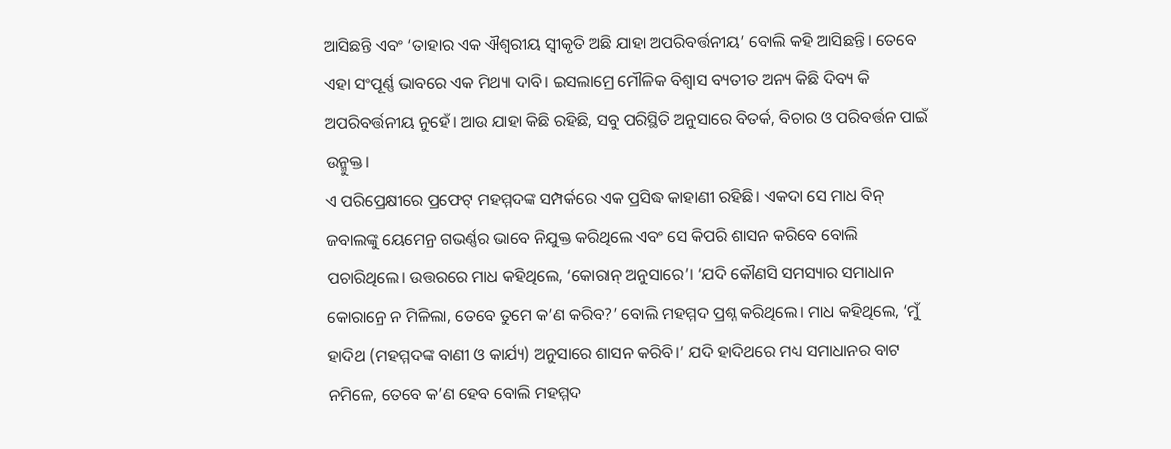ଆସିଛନ୍ତି ଏବଂ ‘ତାହାର ଏକ ଐଶ୍ବରୀୟ ସ୍ବୀକୃତି ଅଛି ଯାହା ଅପରିବର୍ତ୍ତନୀୟ’ ବୋଲି କହି ଆସିଛନ୍ତି। ତେବେ ଏହା ସଂପୂର୍ଣ୍ଣ ଭାବରେ ଏକ ମିଥ୍ୟା ଦାବି। ଇସଲାମ୍ରେ ମୌଳିକ ବିଶ୍ବାସ ବ୍ୟତୀତ ଅନ୍ୟ କିଛି ଦିବ୍ୟ କି ଅପରିବର୍ତ୍ତନୀୟ ନୁହେଁ। ଆଉ ଯାହା କିଛି ରହିଛି, ସବୁ ପରିସ୍ଥିତି ଅନୁସାରେ ବିତର୍କ, ବିଚାର ଓ ପରିବର୍ତ୍ତନ ପାଇଁ ଉନ୍ମୁକ୍ତ।
ଏ ପରିପ୍ରେକ୍ଷୀରେ ପ୍ରଫେଟ୍ ମହମ୍ମଦଙ୍କ ସମ୍ପର୍କରେ ଏକ ପ୍ରସିଦ୍ଧ କାହାଣୀ ରହିଛି। ଏକଦା ସେ ମାଧ ବିନ୍ ଜବାଲଙ୍କୁ ୟେମେନ୍ର ଗଭର୍ଣ୍ଣର ଭାବେ ନିଯୁକ୍ତ କରିଥିଲେ ଏବଂ ସେ କିପରି ଶାସନ କରିବେ ବୋଲି ପଚାରିଥିଲେ। ଉତ୍ତରରେ ମାଧ କହିଥିଲେ, ‘କୋରାନ୍ ଅନୁସାରେ’। ‘ଯଦି କୌଣସି ସମସ୍ୟାର ସମାଧାନ କୋରାନ୍ରେ ନ ମିଳିଲା, ତେବେ ତୁମେ କ’ଣ କରିବ?’ ବୋଲି ମହମ୍ମଦ ପ୍ରଶ୍ନ କରିଥିଲେ। ମାଧ କହିଥିଲେ, ‘ମୁଁ ହାଦିଥ (ମହମ୍ମଦଙ୍କ ବାଣୀ ଓ କାର୍ଯ୍ୟ) ଅନୁସାରେ ଶାସନ କରିବି।’ ଯଦି ହାଦିଥରେ ମଧ୍ୟ ସମାଧାନର ବାଟ ନମିଳେ, ତେବେ କ’ଣ ହେବ ବୋଲି ମହମ୍ମଦ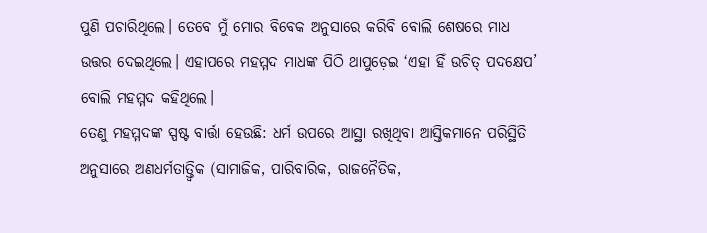ପୁଣି ପଚାରିଥିଲେ। ତେବେ ମୁଁ ମୋର ବିବେକ ଅନୁସାରେ କରିବି ବୋଲି ଶେଷରେ ମାଧ ଉତ୍ତର ଦେଇଥିଲେ। ଏହାପରେ ମହମ୍ମଦ ମାଧଙ୍କ ପିଠି ଥାପୁଡ଼େଇ ‘ଏହା ହିଁ ଉଚିତ୍ ପଦକ୍ଷେପ’ ବୋଲି ମହମ୍ମଦ କହିଥିଲେ।
ତେଣୁ ମହମ୍ମଦଙ୍କ ସ୍ପଷ୍ଟ ବାର୍ତ୍ତା ହେଉଛି: ଧର୍ମ ଉପରେ ଆସ୍ଥା ରଖିଥିବା ଆସ୍ତିକମାନେ ପରିସ୍ଥିତି ଅନୁସାରେ ଅଣଧର୍ମତାତ୍ତ୍ବିକ (ସାମାଜିକ, ପାରିବାରିକ, ରାଜନୈତିକ,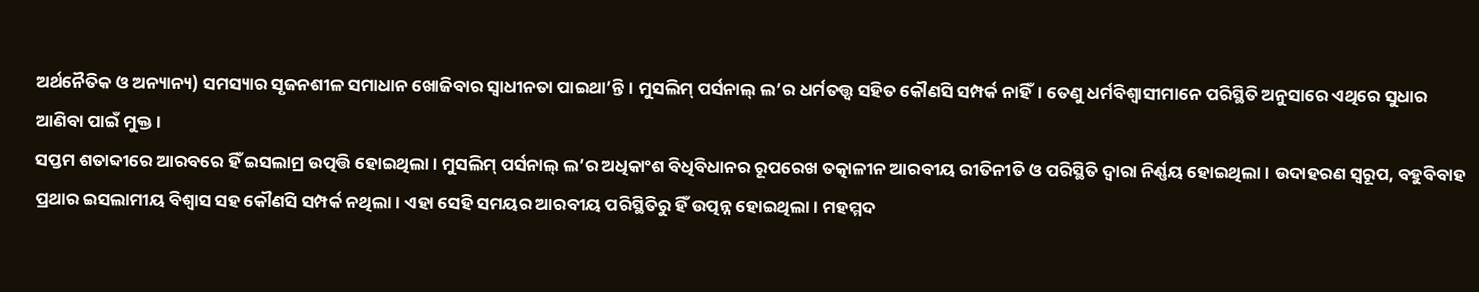ଅର୍ଥନୈତିକ ଓ ଅନ୍ୟାନ୍ୟ) ସମସ୍ୟାର ସୃଜନଶୀଳ ସମାଧାନ ଖୋଜିବାର ସ୍ବାଧୀନତା ପାଇଥା’ନ୍ତି। ମୁସଲିମ୍ ପର୍ସନାଲ୍ ଲ’ର ଧର୍ମତତ୍ତ୍ବ ସହିତ କୌଣସି ସମ୍ପର୍କ ନାହିଁ। ତେଣୁ ଧର୍ମବିଶ୍ବାସୀମାନେ ପରିସ୍ଥିତି ଅନୁସାରେ ଏଥିରେ ସୁଧାର ଆଣିବା ପାଇଁ ମୁକ୍ତ।
ସପ୍ତମ ଶତାବ୍ଦୀରେ ଆରବରେ ହିଁ ଇସଲାମ୍ର ଉତ୍ପତ୍ତି ହୋଇଥିଲା। ମୁସଲିମ୍ ପର୍ସନାଲ୍ ଲ’ର ଅଧିକାଂଶ ବିଧିବିଧାନର ରୂପରେଖ ତତ୍କାଳୀନ ଆରବୀୟ ରୀତିନୀତି ଓ ପରିସ୍ଥିତି ଦ୍ବାରା ନିର୍ଣ୍ଣୟ ହୋଇଥିଲା। ଉଦାହରଣ ସ୍ବରୂପ, ବହୁବିବାହ ପ୍ରଥାର ଇସଲାମୀୟ ବିଶ୍ବାସ ସହ କୌଣସି ସମ୍ପର୍କ ନଥିଲା। ଏହା ସେହି ସମୟର ଆରବୀୟ ପରିସ୍ଥିତିରୁ ହିଁ ଉତ୍ପନ୍ନ ହୋଇଥିଲା। ମହମ୍ମଦ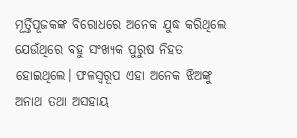ମୂର୍ତ୍ତିପୂଜକଙ୍କ ବିରୋଧରେ ଅନେକ ଯୁଦ୍ଧ କରିଥିଲେ ଯେଉଁଥିରେ ବହୁ ସଂଖ୍ୟକ ପୁରୁଷ ନିହତ ହୋଇଥିଲେ। ଫଳସ୍ବରୂପ ଏହା ଅନେକ ଝିଅଙ୍କୁ ଅନାଥ ତଥା ଅସହାୟ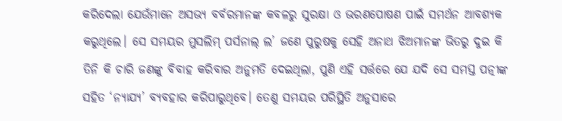କରିଦେଲା ଯେଉଁମାନେ ଅସଭ୍ୟ ବର୍ବରମାନଙ୍କ କବଳରୁ ସୁରକ୍ଷା ଓ ଭରଣପୋଷଣ ପାଇଁ ସମର୍ଥନ ଆବଶ୍ୟକ କରୁଥିଲେ। ସେ ସମୟର ମୁସଲିମ୍ ପର୍ସନାଲ୍ ଲ’ ଜଣେ ପୁରୁଷକୁ ସେହି ଅନାଥ ଝିଅମାନଙ୍କ ଭିତରୁ ଦୁଇ କି ତିନି କି ଚାରି ଜଣଙ୍କୁ ବିବାହ କରିବାର ଅନୁମତି ଦେଇଥିଲା, ପୁଣି ଏହି ସର୍ତ୍ତରେ ଯେ ଯଦି ସେ ସମସ୍ତ ପତ୍ନୀଙ୍କ ସହିତ ‘ନ୍ୟାଯ୍ୟ’ ବ୍ୟବହାର କରିପାରୁଥିବେ। ତେଣୁ ସମୟର ପରିସ୍ଥିତି ଅନୁସାରେ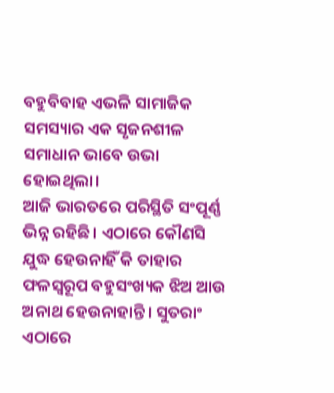ବହୁବିବାହ ଏଭଳି ସାମାଜିକ ସମସ୍ୟାର ଏକ ସୃଜନଶୀଳ ସମାଧାନ ଭାବେ ଉଭା ହୋଇଥିଲା।
ଆଜି ଭାରତରେ ପରିସ୍ଥିତି ସଂପୂର୍ଣ୍ଣ ଭିନ୍ନ ରହିଛି। ଏଠାରେ କୌଣସି ଯୁଦ୍ଧ ହେଉନାହିଁ କି ତାହାର ଫଳସ୍ବରୂପ ବହୁସଂଖ୍ୟକ ଝିଅ ଆଉ ଅନାଥ ହେଉନାହାନ୍ତି। ସୁତରାଂ ଏଠାରେ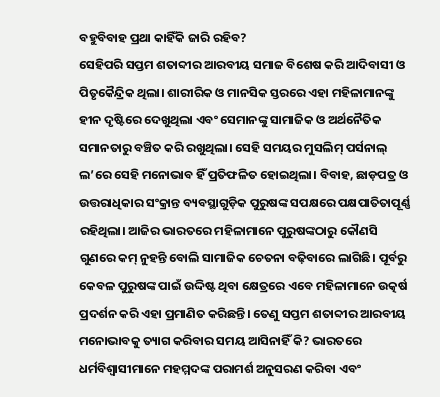ବହୁବିବାହ ପ୍ରଥା କାହିଁକି ଜାରି ରହିବ?
ସେହିପରି ସପ୍ତମ ଶତାବ୍ଦୀର ଆରବୀୟ ସମାଜ ବିଶେଷ କରି ଆଦିବାସୀ ଓ ପିତୃକୈନ୍ଦ୍ରିକ ଥିଲା। ଶାରୀରିକ ଓ ମାନସିକ ସ୍ତରରେ ଏହା ମହିଳାମାନଙ୍କୁ ହୀନ ଦୃଷ୍ଟିରେ ଦେଖୁଥିଲା ଏବଂ ସେମାନଙ୍କୁ ସାମାଜିକ ଓ ଅର୍ଥନୈତିକ ସମାନତାରୁ ବଞ୍ଚିତ କରି ରଖୁଥିଲା। ସେହି ସମୟର ମୁସଲିମ୍ ପର୍ସନାଲ୍ ଲ’ରେ ସେହି ମନୋଭାବ ହିଁ ପ୍ରତିଫଳିତ ହୋଇଥିଲା। ବିବାହ, ଛାଡ଼ପତ୍ର ଓ ଉତ୍ତରାଧିକାର ସଂକ୍ରାନ୍ତ ବ୍ୟବସ୍ଥାଗୁଡ଼ିକ ପୁରୁଷଙ୍କ ସପକ୍ଷରେ ପକ୍ଷପାତିତାପୂର୍ଣ୍ଣ ରହିଥିଲା। ଆଜିର ଭାରତରେ ମହିଳାମାନେ ପୁରୁଷଙ୍କଠାରୁ କୌଣସି ଗୁଣରେ କମ୍ ନୁହନ୍ତି ବୋଲି ସାମାଜିକ ଚେତନା ବଢ଼ିବାରେ ଲାଗିଛି। ପୂର୍ବରୁ କେବଳ ପୁରୁଷଙ୍କ ପାଇଁ ଉଦ୍ଦିଷ୍ଟ ଥିବା କ୍ଷେତ୍ରରେ ଏବେ ମହିଳାମାନେ ଉତ୍କର୍ଷ ପ୍ରଦର୍ଶନ କରି ଏହା ପ୍ରମାଣିତ କରିଛନ୍ତି। ତେଣୁ ସପ୍ତମ ଶତାବ୍ଦୀର ଆରବୀୟ ମନୋଭାବକୁ ତ୍ୟାଗ କରିବାର ସମୟ ଆସିନାହିଁ କି? ଭାରତରେ ଧର୍ମବିଶ୍ବାସୀମାନେ ମହମ୍ମଦଙ୍କ ପରାମର୍ଶ ଅନୁସରଣ କରିବା ଏବଂ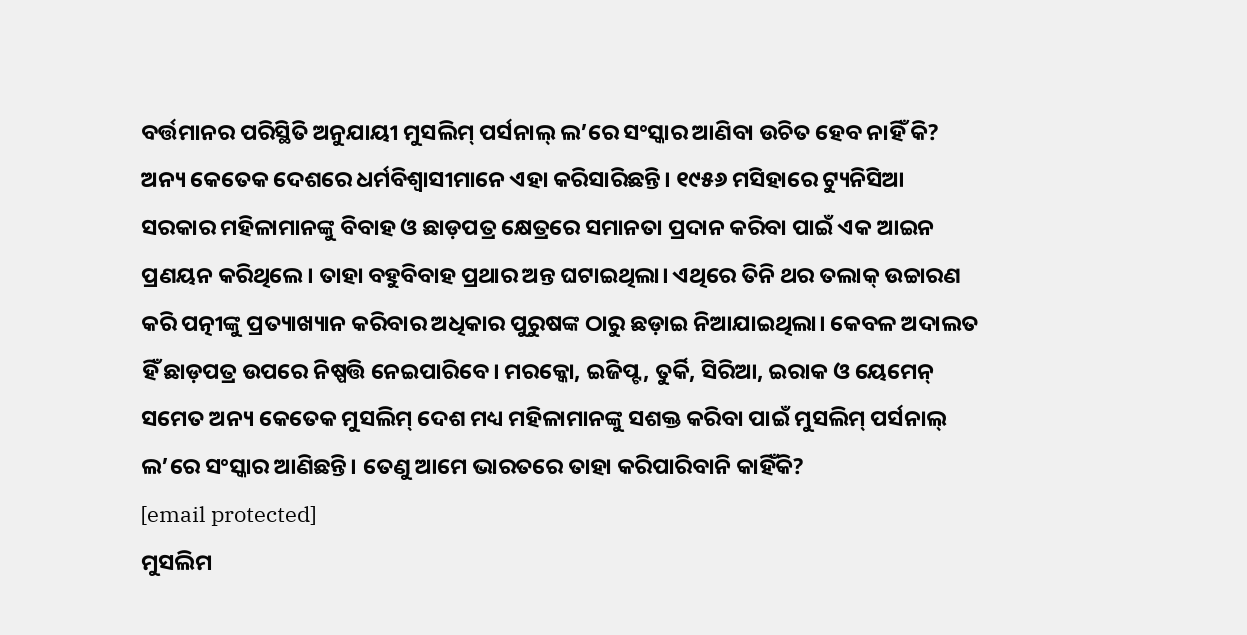ବର୍ତ୍ତମାନର ପରିସ୍ଥିତି ଅନୁଯାୟୀ ମୁସଲିମ୍ ପର୍ସନାଲ୍ ଲ’ରେ ସଂସ୍କାର ଆଣିବା ଉଚିତ ହେବ ନାହିଁ କି?
ଅନ୍ୟ କେତେକ ଦେଶରେ ଧର୍ମବିଶ୍ବାସୀମାନେ ଏହା କରିସାରିଛନ୍ତି। ୧୯୫୬ ମସିହାରେ ଟ୍ୟୁନିସିଆ ସରକାର ମହିଳାମାନଙ୍କୁ ବିବାହ ଓ ଛାଡ଼ପତ୍ର କ୍ଷେତ୍ରରେ ସମାନତା ପ୍ରଦାନ କରିବା ପାଇଁ ଏକ ଆଇନ ପ୍ରଣୟନ କରିଥିଲେ। ତାହା ବହୁବିବାହ ପ୍ରଥାର ଅନ୍ତ ଘଟାଇଥିଲା। ଏଥିରେ ତିନି ଥର ତଲାକ୍ ଉଚ୍ଚାରଣ କରି ପତ୍ନୀଙ୍କୁ ପ୍ରତ୍ୟାଖ୍ୟାନ କରିବାର ଅଧିକାର ପୁରୁଷଙ୍କ ଠାରୁ ଛଡ଼ାଇ ନିଆଯାଇଥିଲା। କେବଳ ଅଦାଲତ ହିଁ ଛାଡ଼ପତ୍ର ଉପରେ ନିଷ୍ପତ୍ତି ନେଇପାରିବେ। ମରକ୍କୋ, ଇଜିପ୍ଟ, ତୁର୍କି, ସିରିଆ, ଇରାକ ଓ ୟେମେନ୍ ସମେତ ଅନ୍ୟ କେତେକ ମୁସଲିମ୍ ଦେଶ ମଧ୍ୟ ମହିଳାମାନଙ୍କୁ ସଶକ୍ତ କରିବା ପାଇଁ ମୁସଲିମ୍ ପର୍ସନାଲ୍ ଲ’ରେ ସଂସ୍କାର ଆଣିଛନ୍ତି। ତେଣୁ ଆମେ ଭାରତରେ ତାହା କରିପାରିବାନି କାହିଁକି?
[email protected]
ମୁସଲିମ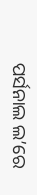ପର୍ସନାଲ ଲ’ରେ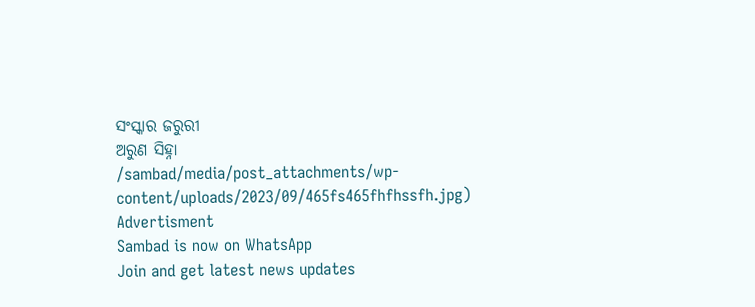ସଂସ୍କାର ଜରୁରୀ
ଅରୁଣ ସିହ୍ନା
/sambad/media/post_attachments/wp-content/uploads/2023/09/465fs465fhfhssfh.jpg)
Advertisment
Sambad is now on WhatsApp
Join and get latest news updates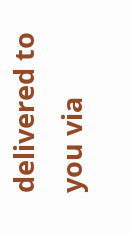delivered to you via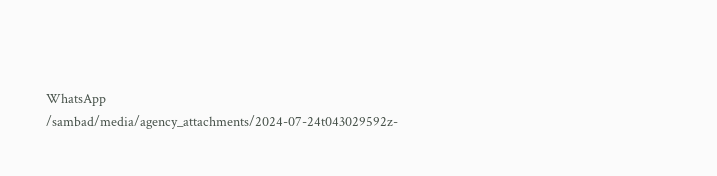WhatsApp
/sambad/media/agency_attachments/2024-07-24t043029592z-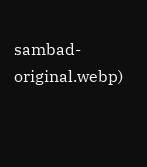sambad-original.webp)